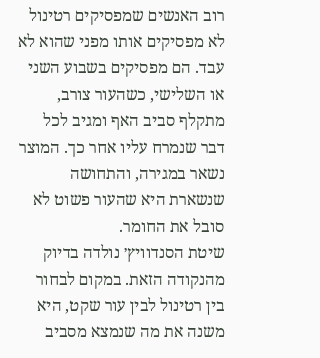רוב האנשים שמפסיקים רטינול לא מפסיקים אותו מפני שהוא לא עבד. הם מפסיקים בשבוע השני או השלישי, כשהעור צורב, מתקלף סביב האף ומגיב לכל דבר שנמרח עליו אחר כך. המוצר נשאר במגירה, והתחושה שנשארת היא שהעור פשוט לא סובל את החומר.
שיטת הסנדוויץ׳ נולדה בדיוק מהנקודה הזאת. במקום לבחור בין רטינול לבין עור שקט, היא משנה את מה שנמצא מסביב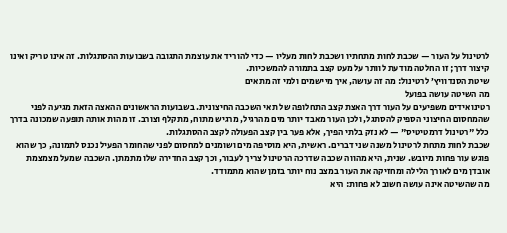לרטינול על העור — שכבת לחות מתחתיו ושכבת לחות מעליו — כדי להוריד את עוצמת התגובה בשבועות ההסתגלות. זה אינו טריק ואינו קיצור דרך; זו החלטה מודעת לוותר על מעט קצב בתמורה להמשכיות.
שיטת הסנדוויץ׳ לרטינול: מה זה עושה, איך מיישמים ולמי זה מתאים
מה השיטה עושה בפועל
רטינואידים משפיעים על העור דרך האצת קצב התחלופה של תאי השכבה החיצונית. בשבועות הראשונים ההאצה הזאת מגיעה לפני שהמחסום החיצוני הספיק להסתגל, ולכן העור מאבד יותר מים מהרגיל, מרגיש מתוח, מתקלף וצורב. זו מהות אותה תופעה שמכונה בדרך כלל "רטינול דרמטיטיס" — לא נזק בלתי הפיך, אלא פער בין קצב הפעולה לקצב ההסתגלות.
שכבת לחות מתחת לרטינול משנה שני דברים. ראשית, היא מוסיפה מים ושומנים למחסום לפני שהחומר הפעיל נכנס לתמונה, כך שהוא פוגש עור פחות מיובש. שנית, היא מהווה שכבה שדרכה הרטינול צריך לעבור, וכך קצב החדירה שלו מתמתן. השכבה שמעל מצמצמת אובדן מים לאורך הלילה ומחזיקה את העור במצב נוח יותר בזמן שהוא מתמודד.
מה שהשיטה אינה עושה חשוב לא פחות: היא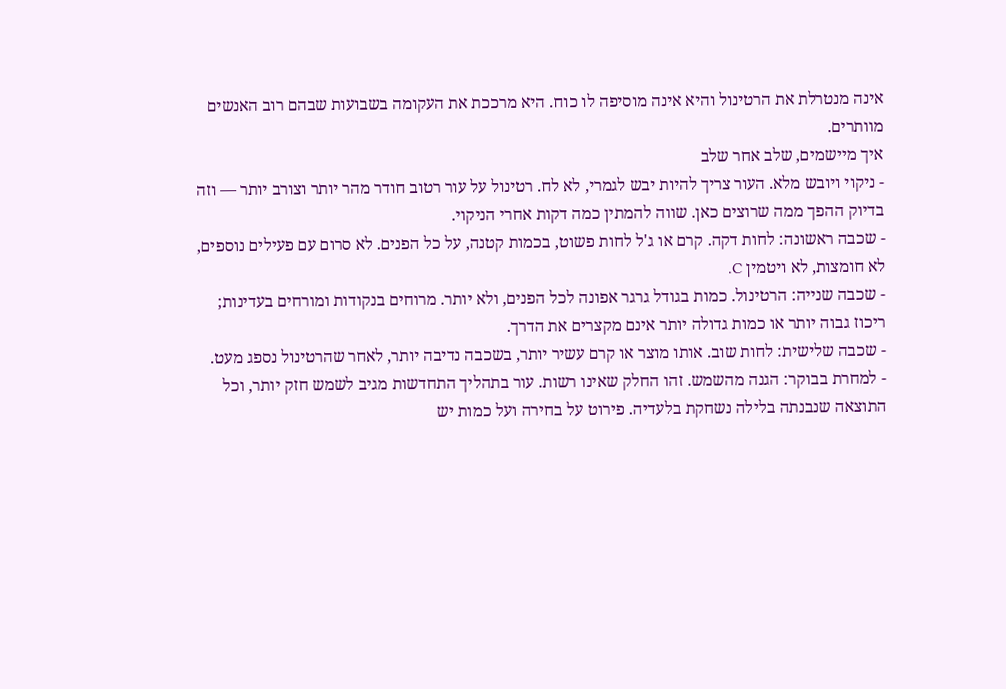אינה מנטרלת את הרטינול והיא אינה מוסיפה לו כוח. היא מרככת את העקומה בשבועות שבהם רוב האנשים מוותרים.
איך מיישמים, שלב אחר שלב
- ניקוי ויובש מלא. העור צריך להיות יבש לגמרי, לא לח. רטינול על עור רטוב חודר מהר יותר וצורב יותר — וזה בדיוק ההפך ממה שרוצים כאן. שווה להמתין כמה דקות אחרי הניקוי.
- שכבה ראשונה: לחות דקה. קרם או ג'ל לחות פשוט, בכמות קטנה, על כל הפנים. לא סרום עם פעילים נוספים, לא חומצות, לא ויטמין C.
- שכבה שנייה: הרטינול. כמות בגודל גרגר אפונה לכל הפנים, ולא יותר. מרוחים בנקודות ומורחים בעדינות; ריכוז גבוה יותר או כמות גדולה יותר אינם מקצרים את הדרך.
- שכבה שלישית: לחות שוב. אותו מוצר או קרם עשיר יותר, בשכבה נדיבה יותר, לאחר שהרטינול נספג מעט.
- למחרת בבוקר: הגנה מהשמש. זהו החלק שאינו רשות. עור בתהליך התחדשות מגיב לשמש חזק יותר, וכל התוצאה שנבנתה בלילה נשחקת בלעדיה. פירוט על בחירה ועל כמות יש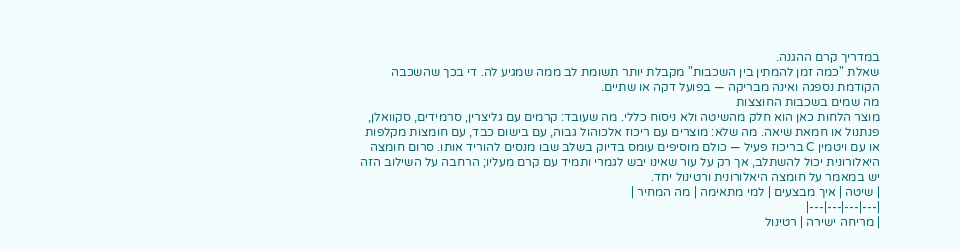במדריך קרם ההגנה.
שאלת "כמה זמן להמתין בין השכבות" מקבלת יותר תשומת לב ממה שמגיע לה. די בכך שהשכבה הקודמת נספגה ואינה מבריקה — בפועל דקה או שתיים.
מה שמים בשכבות החוצצות
מוצר הלחות כאן הוא חלק מהשיטה ולא ניסוח כללי. מה שעובד: קרמים עם גליצרין, סרמידים, סקוואלן, פנתנול או חמאת שיאה. מה שלא: מוצרים עם ריכוז אלכוהול גבוה, עם בישום כבד, עם חומצות מקלפות או עם ויטמין C בריכוז פעיל — כולם מוסיפים עומס בדיוק בשלב שבו מנסים להוריד אותו. סרום חומצה היאלורונית יכול להשתלב, אך רק על עור שאינו יבש לגמרי ותמיד עם קרם מעליו; הרחבה על השילוב הזה יש במאמר על חומצה היאלורונית ורטינול יחד.
| שיטה | איך מבצעים | למי מתאימה | מה המחיר |
|---|---|---|---|
| מריחה ישירה | רטינול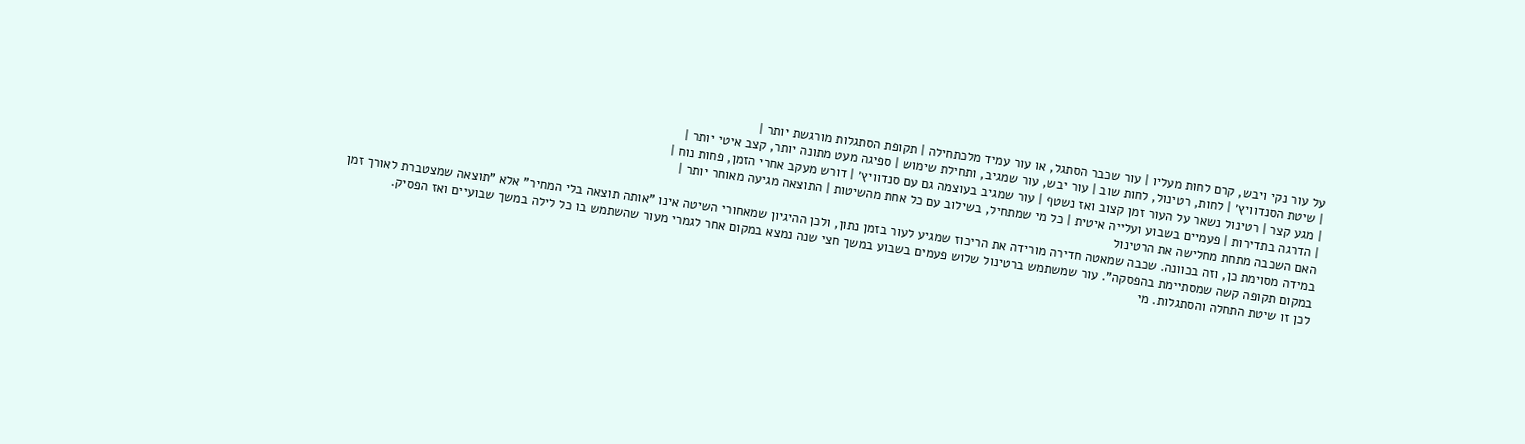על עור נקי ויבש, קרם לחות מעליו | עור שכבר הסתגל, או עור עמיד מלכתחילה | תקופת הסתגלות מורגשת יותר |
| שיטת הסנדוויץ׳ | לחות, רטינול, לחות שוב | עור יבש, עור שמגיב, ותחילת שימוש | ספיגה מעט מתונה יותר, קצב איטי יותר |
| מגע קצר | רטינול נשאר על העור זמן קצוב ואז נשטף | עור שמגיב בעוצמה גם עם סנדוויץ׳ | דורש מעקב אחרי הזמן, פחות נוח |
| הדרגה בתדירות | פעמיים בשבוע ועלייה איטית | כל מי שמתחיל, בשילוב עם כל אחת מהשיטות | התוצאה מגיעה מאוחר יותר |
האם השכבה מתחת מחלישה את הרטינול
במידה מסוימת כן, וזה בכוונה. שכבה שמאטה חדירה מורידה את הריכוז שמגיע לעור בזמן נתון, ולכן ההיגיון שמאחורי השיטה אינו "אותה תוצאה בלי המחיר" אלא "תוצאה שמצטברת לאורך זמן במקום תקופה קשה שמסתיימת בהפסקה". עור שמשתמש ברטינול שלוש פעמים בשבוע במשך חצי שנה נמצא במקום אחר לגמרי מעור שהשתמש בו כל לילה במשך שבועיים ואז הפסיק.
לכן זו שיטת התחלה והסתגלות. מי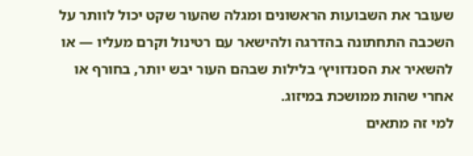שעובר את השבועות הראשונים ומגלה שהעור שקט יכול לוותר על השכבה התחתונה בהדרגה ולהישאר עם רטינול וקרם מעליו — או להשאיר את הסנדוויץ׳ בלילות שבהם העור יבש יותר, בחורף או אחרי שהות ממושכת במיזוג.
למי זה מתאים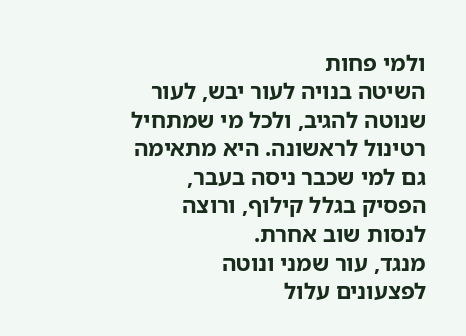ולמי פחות
השיטה בנויה לעור יבש, לעור שנוטה להגיב, ולכל מי שמתחיל רטינול לראשונה. היא מתאימה גם למי שכבר ניסה בעבר, הפסיק בגלל קילוף, ורוצה לנסות שוב אחרת.
מנגד, עור שמני ונוטה לפצעונים עלול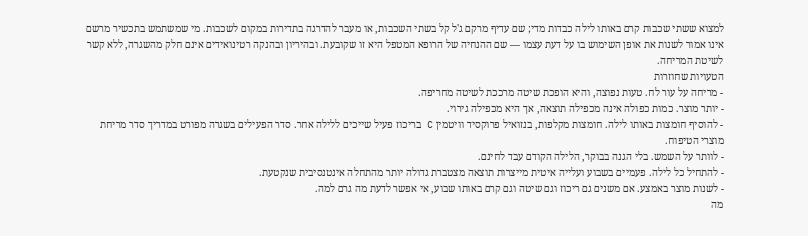למצוא ששתי שכבות קרם באותו לילה כבדות מדי; שם עדיף מרקם ג'ל קל בשתי השכבות, או מעבר להדרגה בתדירות במקום לשכבות. מי שמשתמש בתכשיר מרשם אינו אמור לשנות את אופן השימוש בו על דעת עצמו — שם ההנחיה של הרופא המטפל היא זו שקובעת. ובהיריון ובהנקה רטינואידים אינם חלק מהשגרה, ללא קשר לשיטת המריחה.
הטעויות שחוזרות
- מריחה על עור לח. טעות נפוצה, והיא הופכת שיטה מרככת לשיטה מחריפה.
- יותר מוצר. כמות כפולה אינה מכפילה תוצאה, אך היא מכפילה גירוי.
- להוסיף חומצות באותו לילה. חומצות מקלפות, בנזואיל פרוקסיד וויטמין C בריכוז פעיל שייכים ללילה אחר. סדר הפעילים בשגרה מפורט במדריך סדר מריחת מוצרי הטיפוח.
- לוותר על השמש. בלי הגנה בבוקר, הלילה הקודם עבד לחינם.
- להתחיל כל לילה. פעמיים בשבוע ועלייה איטית מייצרות תוצאה מצטברת גדולה יותר מהתחלה אינטנסיבית שנקטעת.
- לשנות מוצר באמצע. אם משנים גם ריכוז וגם שיטה וגם קרם באותו שבוע, אי אפשר לדעת מה גרם למה.
מה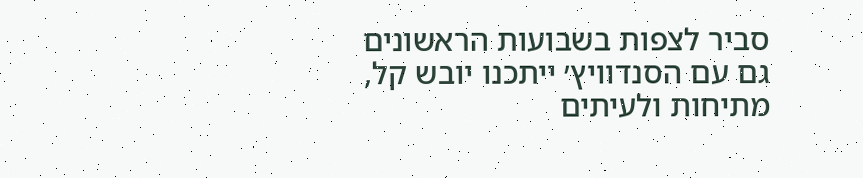סביר לצפות בשבועות הראשונים
גם עם הסנדוויץ׳ ייתכנו יובש קל, מתיחות ולעיתים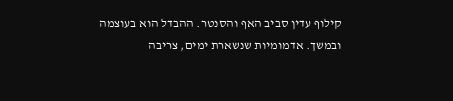קילוף עדין סביב האף והסנטר. ההבדל הוא בעוצמה ובמשך. אדמומיות שנשארת ימים, צריבה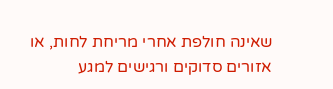שאינה חולפת אחרי מריחת לחות, או אזורים סדוקים ורגישים למגע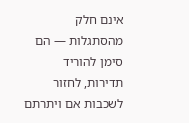אינם חלק מהסתגלות — הם סימן להוריד תדירות, לחזור לשכבות אם ויתרתם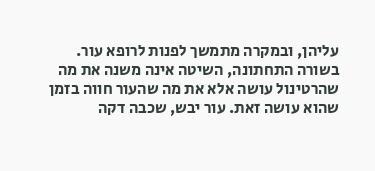עליהן, ובמקרה מתמשך לפנות לרופא עור.
בשורה התחתונה, השיטה אינה משנה את מה שהרטינול עושה אלא את מה שהעור חווה בזמן שהוא עושה זאת. עור יבש, שכבה דקה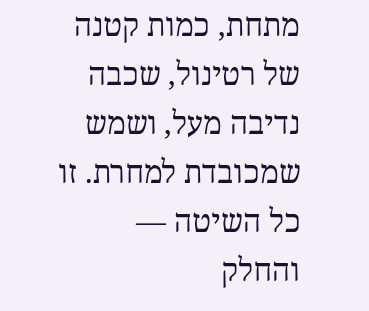מתחת, כמות קטנה של רטינול, שכבה נדיבה מעל, ושמש שמכובדת למחרת. זו כל השיטה — והחלק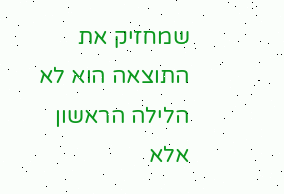שמחזיק את התוצאה הוא לא הלילה הראשון אלא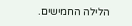הלילה החמישים.